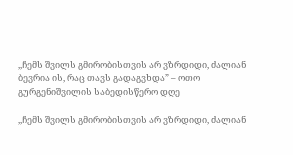,,ჩემს შვილს გმირობისთვის არ ვზრდიდი, ძალიან ბევრია ის, რაც თავს გადაგვხდა” – ოთო გურგენიშვილის საბედისწერო დღე

,,ჩემს შვილს გმირობისთვის არ ვზრდიდი, ძალიან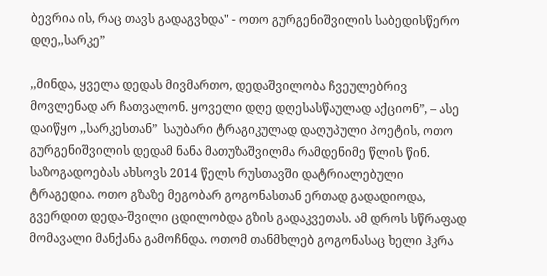ბევრია ის, რაც თავს გადაგვხდა" - ოთო გურგენიშვილის საბედისწერო დღე,,სარკე”

,,მინდა, ყველა დედას მივმართო, დედაშვილობა ჩვეულებრივ მოვლენად არ ჩათვალონ. ყოველი დღე დღესასწაულად აქციონ”, – ასე დაიწყო ,,სარკესთან”  საუბარი ტრაგიკულად დაღუპული პოეტის, ოთო გურგენიშვილის დედამ ნანა მათუზაშვილმა რამდენიმე წლის წინ. საზოგადოებას ახსოვს 2014 წელს რუსთავში დატრიალებული ტრაგედია. ოთო გზაზე მეგობარ გოგონასთან ერთად გადადიოდა, გვერდით დედა-შვილი ცდილობდა გზის გადაკვეთას. ამ დროს სწრაფად მომავალი მანქანა გამოჩნდა. ოთომ თანმხლებ გოგონასაც ხელი ჰკრა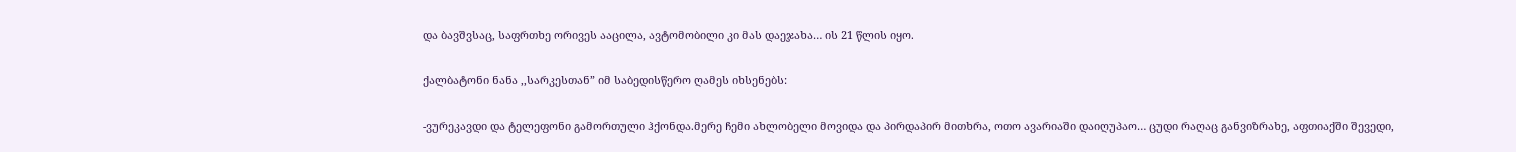და ბავშვსაც, საფრთხე ორივეს ააცილა, ავტომობილი კი მას დაეჯახა… ის 21 წლის იყო.

ქალბატონი ნანა ,,სარკესთან” იმ საბედისწერო ღამეს იხსენებს:

-ვურეკავდი და ტელეფონი გამორთული ჰქონდა.მერე ჩემი ახლობელი მოვიდა და პირდაპირ მითხრა, ოთო ავარიაში დაიღუპაო… ცუდი რაღაც განვიზრახე, აფთიაქში შევედი,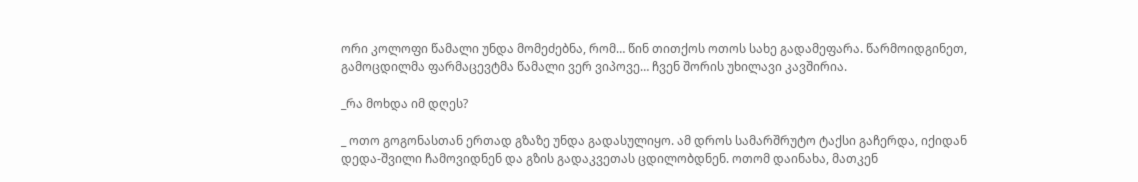ორი კოლოფი წამალი უნდა მომეძებნა, რომ… წინ თითქოს ოთოს სახე გადამეფარა. წარმოიდგინეთ, გამოცდილმა ფარმაცევტმა წამალი ვერ ვიპოვე… ჩვენ შორის უხილავი კავშირია.

_რა მოხდა იმ დღეს?

_ ოთო გოგონასთან ერთად გზაზე უნდა გადასულიყო. ამ დროს სამარშრუტო ტაქსი გაჩერდა, იქიდან დედა-შვილი ჩამოვიდნენ და გზის გადაკვეთას ცდილობდნენ. ოთომ დაინახა, მათკენ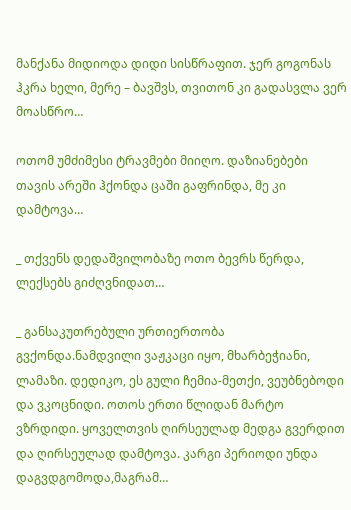მანქანა მიდიოდა დიდი სისწრაფით. ჯერ გოგონას ჰკრა ხელი, მერე – ბავშვს, თვითონ კი გადასვლა ვერ მოასწრო…

ოთომ უმძიმესი ტრავმები მიიღო. დაზიანებები თავის არეში ჰქონდა ცაში გაფრინდა, მე კი დამტოვა…

_ თქვენს დედაშვილობაზე ოთო ბევრს წერდა, ლექსებს გიძღვნიდათ…

_ განსაკუთრებული ურთიერთობა გვქონდა.ნამდვილი ვაჟკაცი იყო, მხარბეჭიანი, ლამაზი. დედიკო, ეს გული ჩემია-მეთქი, ვეუბნებოდი და ვკოცნიდი. ოთოს ერთი წლიდან მარტო ვზრდიდი. ყოველთვის ღირსეულად მედგა გვერდით და ღირსეულად დამტოვა. კარგი პერიოდი უნდა დაგვდგომოდა,მაგრამ…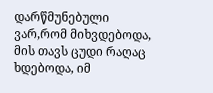დარწმუნებული ვარ,რომ მიხვდებოდა, მის თავს ცუდი რაღაც ხდებოდა, იმ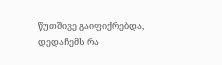წუთშივე გაიფიქრებდა, დედაჩემს რა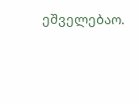ეშველებაო.